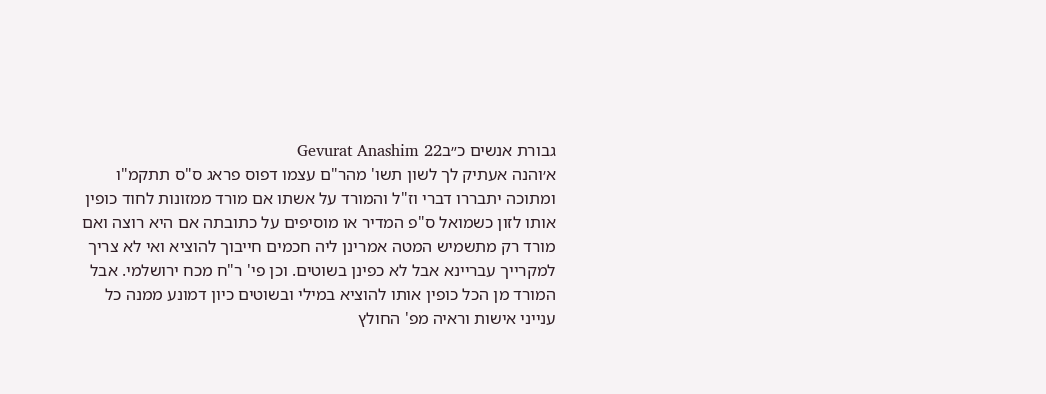גבורת אנשים כ״בGevurat Anashim 22
א׳והנה אעתיק לך לשון תשו' מהר"ם עצמו דפוס פראג ס"ס תתקמ"ו ומתוכה יתבררו דברי וז"ל והמורד על אשתו אם מורד ממזונות לחוד כופין אותו לזון כשמואל ס"פ המדיר או מוסיפים על כתובתה אם היא רוצה ואם מורד רק מתשמיש המטה אמרינן ליה חכמים חייבוך להוציא ואי לא צריך למקרייך עבריינא אבל לא כפינן בשוטים. וכן פי' ר"ח מכח ירושלמי. אבל המורד מן הכל כופין אותו להוציא במילי ובשוטים כיון דמונע ממנה כל ענייני אישות וראיה מפ' החולץ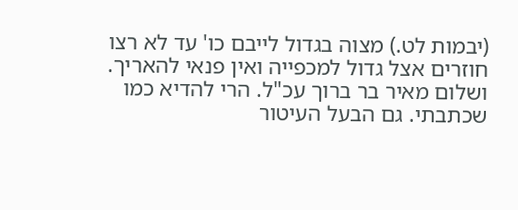(יבמות לט.) מצוה בגדול לייבם כו' עד לא רצו חוזרים אצל גדול למכפייה ואין פנאי להאריך. ושלום מאיר בר ברוך עכ"ל. הרי להדיא כמו שכתבתי. גם הבעל העיטור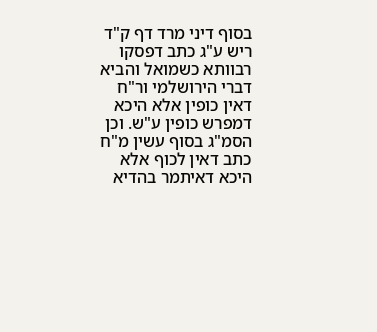בסוף דיני מרד דף ק"ד ריש ע"ג כתב דפסקו רבוותא כשמואל והביא דברי הירושלמי ור"ח דאין כופין אלא היכא דמפרש כופין ע"ש. וכן הסמ"ג בסוף עשין מ"ח כתב דאין לכוף אלא היכא דאיתמר בהדיא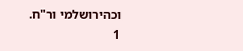וכהירושלמי ור"ח.
1